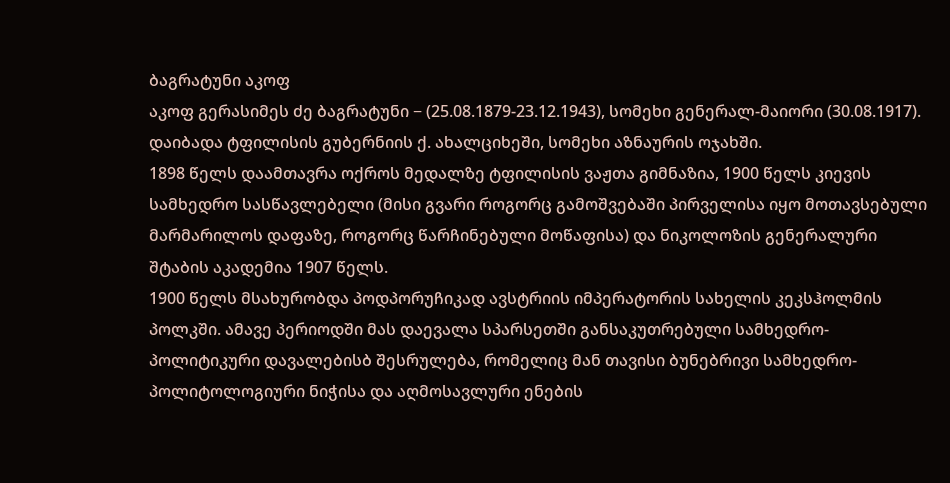ბაგრატუნი აკოფ
აკოფ გერასიმეს ძე ბაგრატუნი − (25.08.1879-23.12.1943), სომეხი გენერალ-მაიორი (30.08.1917).
დაიბადა ტფილისის გუბერნიის ქ. ახალციხეში, სომეხი აზნაურის ოჯახში.
1898 წელს დაამთავრა ოქროს მედალზე ტფილისის ვაჟთა გიმნაზია, 1900 წელს კიევის სამხედრო სასწავლებელი (მისი გვარი როგორც გამოშვებაში პირველისა იყო მოთავსებული მარმარილოს დაფაზე, როგორც წარჩინებული მოწაფისა) და ნიკოლოზის გენერალური შტაბის აკადემია 1907 წელს.
1900 წელს მსახურობდა პოდპორუჩიკად ავსტრიის იმპერატორის სახელის კეკსჰოლმის პოლკში. ამავე პერიოდში მას დაევალა სპარსეთში განსაკუთრებული სამხედრო-პოლიტიკური დავალებისბ შესრულება, რომელიც მან თავისი ბუნებრივი სამხედრო-პოლიტოლოგიური ნიჭისა და აღმოსავლური ენების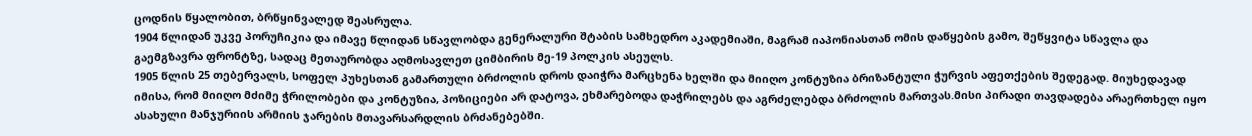ცოდნის წყალობით, ბრწყინვალედ შეასრულა.
1904 წლიდან უკვე პორუჩიკია და იმავე წლიდან სწავლობდა გენერალური შტაბის სამხედრო აკადემიაში, მაგრამ იაპონიასთან ომის დაწყების გამო, შეწყვიტა სწავლა და გაემგზავრა ფრონტზე, სადაც მეთაურობდა აღმოსავლეთ ციმბირის მე-19 პოლკის ასეულს.
1905 წლის 25 თებერვალს, სოფელ პუხესთან გამართული ბრძოლის დროს დაიჭრა მარცხენა ხელში და მიიღო კონტუზია ბრიზანტული ჭურვის აფეთქების შედეგად. მიუხედავად იმისა, რომ მიიღო მძიმე ჭრილობები და კონტუზია, პოზიციები არ დატოვა, ეხმარებოდა დაჭრილებს და აგრძელებდა ბრძოლის მართვას.მისი პირადი თავდადება არაერთხელ იყო ასახული მანჯურიის არმიის ჯარების მთავარსარდლის ბრძანებებში.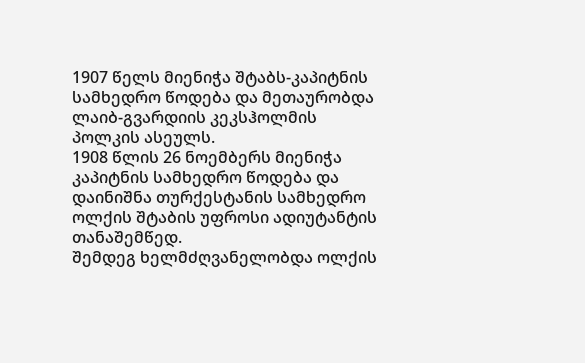1907 წელს მიენიჭა შტაბს-კაპიტნის სამხედრო წოდება და მეთაურობდა ლაიბ-გვარდიის კეკსჰოლმის პოლკის ასეულს.
1908 წლის 26 ნოემბერს მიენიჭა კაპიტნის სამხედრო წოდება და დაინიშნა თურქესტანის სამხედრო ოლქის შტაბის უფროსი ადიუტანტის თანაშემწედ.
შემდეგ ხელმძღვანელობდა ოლქის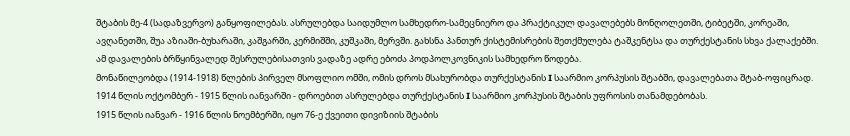შტაბის მე-4 (სადაზვერვო) განყოფილებას. ასრულებდა საიდუმლო სამხედრო-სამეცნიერო და პრაქტიკულ დავალებებს მონღოლეთში, ტიბეტში, კორეაში, ავღანეთში, შუა აზიაში-ბუხარაში, კაშგარში, კერმიშში, კუშკაში, მერვში. გახსნა პანთურ ქისტემისრების შეთქმულება ტაშკენტსა და თურქესტანის სხვა ქალაქებში. ამ დავალების ბრწყინვალედ შესრულებისათვის ვადაზე ადრე ებოძა პოდპოლკოვნიკის სამხედრო წოდება.
მონაწილეობდა (1914-1918) წლების პირველ მსოფლიო ომში, ომის დროს მსახურობდა თურქესტანის I საარმიო კორპუსის შტაბში, დავალებათა შტაბ-ოფიცრად.
1914 წლის ოქტომბერ - 1915 წლის იანვარში - დროებით ასრულებდა თურქესტანის I საარმიო კორპუსის შტაბის უფროსის თანამდებობას.
1915 წლის იანვარ - 1916 წლის ნოემბერში, იყო 76-ე ქვეითი დივიზიის შტაბის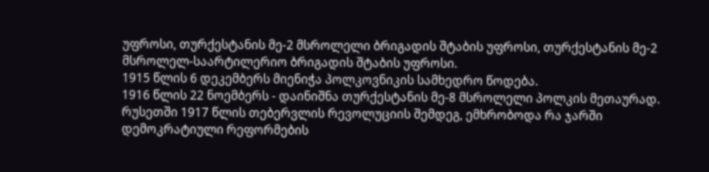უფროსი, თურქესტანის მე-2 მსროლელი ბრიგადის შტაბის უფროსი, თურქესტანის მე-2 მსროლელ-საარტილერიო ბრიგადის შტაბის უფროსი.
1915 წლის 6 დეკემბერს მიენიჭა პოლკოვნიკის სამხედრო წოდება.
1916 წლის 22 ნოემბერს - დაინიშნა თურქესტანის მე-8 მსროლელი პოლკის მეთაურად.
რუსეთში 1917 წლის თებერვლის რევოლუციის შემდეგ, ემხრობოდა რა ჯარში დემოკრატიული რეფორმების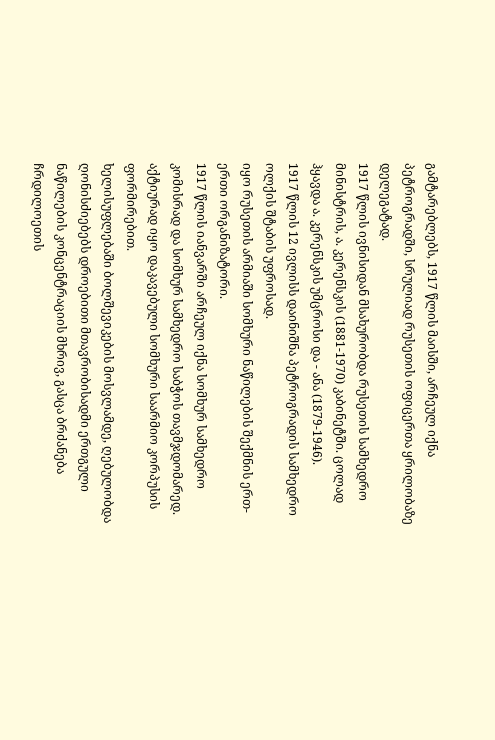გამტარებლებს, 1917 წლის მაისში, არჩეულ იქნა პეტროგრადში, სრულიად რუსეთის ოფიცერთა ყრილობაზე დელეგატად.
1917 წლის ივნისიდან მსახურობდა რუსეთის სამხედრო მინისტრის, ა. კერენსკის (1881-1970) კაბინეტში. ცოლად ჰყავდა ა. კერენსკის უმცროსი და - ანა (1879-1946).
1917 წლის 12 ივლისს დაინიშნა პეტროგრადის სამხედრო ოლქის შტაბის უფროსად.
იყო რუსეთის არმიაში სომხური ნაწილების შექმნის ერთ-ერთი ორგანიზატორი.
1917 წლის იანვარში არჩეულ იქნა სომხურ სამხედრო კომისრად და სომხურ სამხედრო საბჭოს თავმჯდომარედ. აქტიურად იყო დაკავებული სომხური საარმიო კორპუსის ფორმირებით.
ხელისუფლებაში ბოლშევიკების მოსვლამდე, ღებულობდა ღონისძიებებს დროებითი მთავრობისადმი ერთგული ნაწილების კონცენტრაციის მხრივ, გასცა ბრძანება ჩრდილოეთის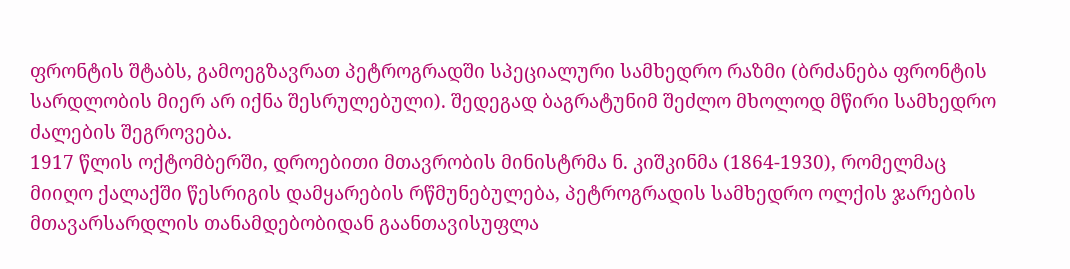ფრონტის შტაბს, გამოეგზავრათ პეტროგრადში სპეციალური სამხედრო რაზმი (ბრძანება ფრონტის სარდლობის მიერ არ იქნა შესრულებული). შედეგად ბაგრატუნიმ შეძლო მხოლოდ მწირი სამხედრო ძალების შეგროვება.
1917 წლის ოქტომბერში, დროებითი მთავრობის მინისტრმა ნ. კიშკინმა (1864-1930), რომელმაც მიიღო ქალაქში წესრიგის დამყარების რწმუნებულება, პეტროგრადის სამხედრო ოლქის ჯარების მთავარსარდლის თანამდებობიდან გაანთავისუფლა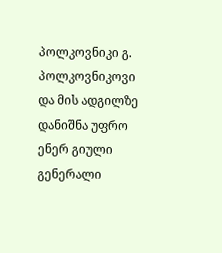პოლკოვნიკი გ. პოლკოვნიკოვი და მის ადგილზე დანიშნა უფრო ენერ გიული გენერალი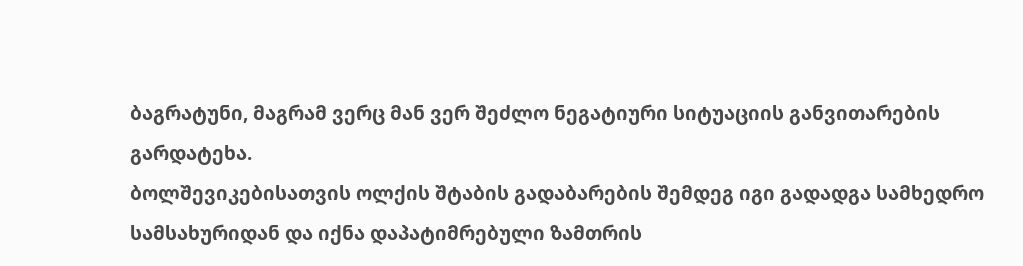ბაგრატუნი, მაგრამ ვერც მან ვერ შეძლო ნეგატიური სიტუაციის განვითარების გარდატეხა.
ბოლშევიკებისათვის ოლქის შტაბის გადაბარების შემდეგ იგი გადადგა სამხედრო სამსახურიდან და იქნა დაპატიმრებული ზამთრის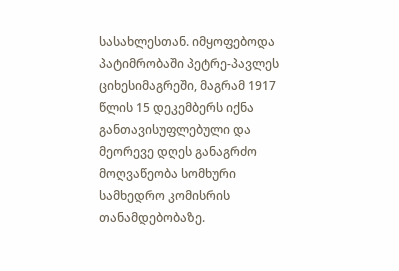სასახლესთან. იმყოფებოდა პატიმრობაში პეტრე-პავლეს ციხესიმაგრეში, მაგრამ 1917 წლის 15 დეკემბერს იქნა განთავისუფლებული და მეორევე დღეს განაგრძო მოღვაწეობა სომხური სამხედრო კომისრის თანამდებობაზე.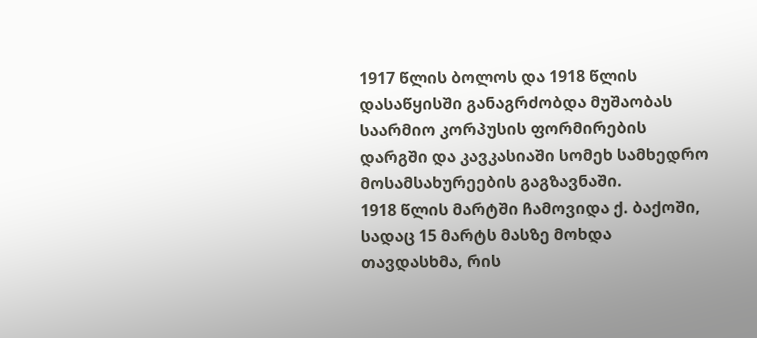1917 წლის ბოლოს და 1918 წლის დასაწყისში განაგრძობდა მუშაობას საარმიო კორპუსის ფორმირების დარგში და კავკასიაში სომეხ სამხედრო მოსამსახურეების გაგზავნაში.
1918 წლის მარტში ჩამოვიდა ქ. ბაქოში, სადაც 15 მარტს მასზე მოხდა თავდასხმა, რის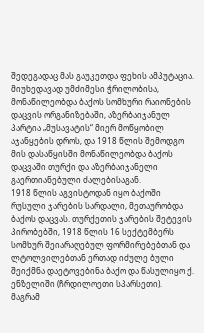შედეგადაც მას გაუკეთდა ფეხის ამპუტაცია. მიუხედავად უმძიმესი ჭრილობისა, მონაწილეობდა ბაქოს სომხური რაიონების დაცვის ორგანიზებაში, აზერბაიჯანულ პარტია „მუსავატის“ მიერ მოწყობილ აჯანყების დროს, და 1918 წლის შემოდგო მის დასაწყისში მონაწილეობდა ბაქოს დაცვაში თურქი და აზერბაიჯანელი გაერთიანებული ძალებისაგან.
1918 წლის აგვისტოდან იყო ბაქოში რუსული ჯარების სარდალი, მეთაურობდა ბაქოს დაცვას. თურქეთის ჯარების შეტევის პირობებში, 1918 წლის 16 სექტემბერს სომხურ შეიარაღებულ ფორმირებებთან და ლტოლვილებთან ერთად იძულე ბული შეიქმნა დაეტოვებინა ბაქო და წასულიყო ქ. ენზელიში (ჩრდილოეთი სპარსეთი).
მაგრამ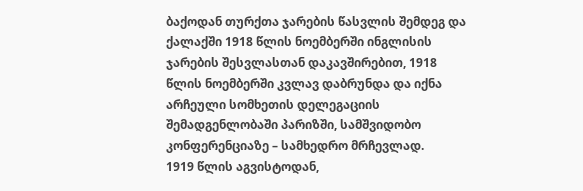ბაქოდან თურქთა ჯარების წასვლის შემდეგ და ქალაქში 1918 წლის ნოემბერში ინგლისის ჯარების შესვლასთან დაკავშირებით, 1918 წლის ნოემბერში კვლავ დაბრუნდა და იქნა არჩეული სომხეთის დელეგაციის შემადგენლობაში პარიზში, სამშვიდობო კონფერენციაზე – სამხედრო მრჩევლად.
1919 წლის აგვისტოდან,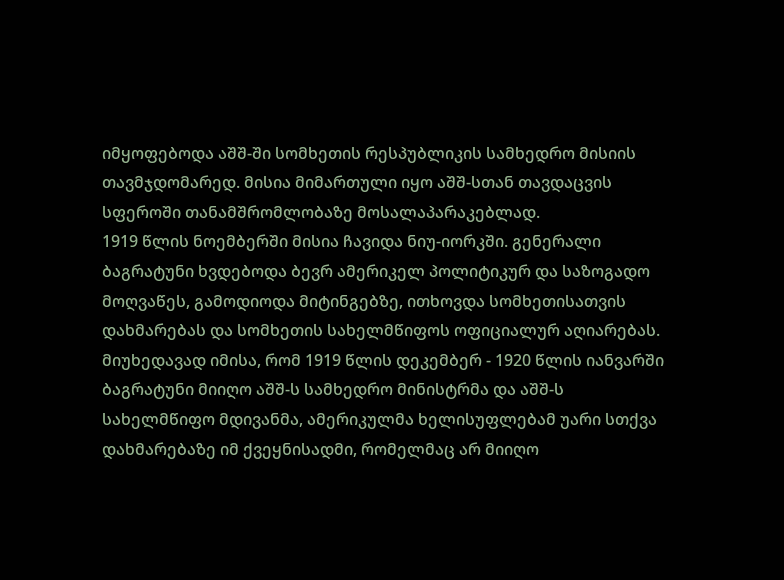იმყოფებოდა აშშ-ში სომხეთის რესპუბლიკის სამხედრო მისიის თავმჯდომარედ. მისია მიმართული იყო აშშ-სთან თავდაცვის სფეროში თანამშრომლობაზე მოსალაპარაკებლად.
1919 წლის ნოემბერში მისია ჩავიდა ნიუ-იორკში. გენერალი ბაგრატუნი ხვდებოდა ბევრ ამერიკელ პოლიტიკურ და საზოგადო მოღვაწეს, გამოდიოდა მიტინგებზე, ითხოვდა სომხეთისათვის დახმარებას და სომხეთის სახელმწიფოს ოფიციალურ აღიარებას. მიუხედავად იმისა, რომ 1919 წლის დეკემბერ - 1920 წლის იანვარში ბაგრატუნი მიიღო აშშ-ს სამხედრო მინისტრმა და აშშ-ს სახელმწიფო მდივანმა, ამერიკულმა ხელისუფლებამ უარი სთქვა დახმარებაზე იმ ქვეყნისადმი, რომელმაც არ მიიღო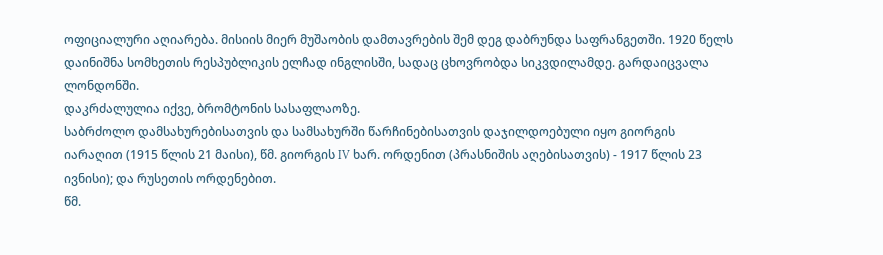ოფიციალური აღიარება. მისიის მიერ მუშაობის დამთავრების შემ დეგ დაბრუნდა საფრანგეთში. 1920 წელს დაინიშნა სომხეთის რესპუბლიკის ელჩად ინგლისში, სადაც ცხოვრობდა სიკვდილამდე. გარდაიცვალა ლონდონში.
დაკრძალულია იქვე, ბრომტონის სასაფლაოზე.
საბრძოლო დამსახურებისათვის და სამსახურში წარჩინებისათვის დაჯილდოებული იყო გიორგის იარაღით (1915 წლის 21 მაისი), წმ. გიორგის IV ხარ. ორდენით (პრასნიშის აღებისათვის) - 1917 წლის 23 ივნისი); და რუსეთის ორდენებით.
წმ.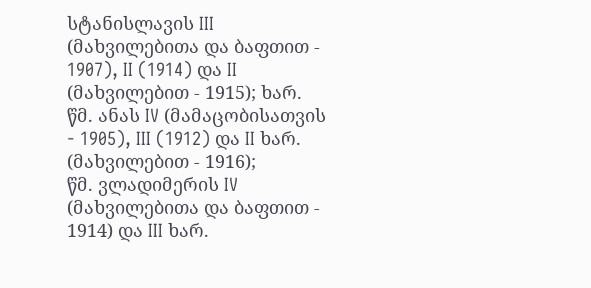სტანისლავის III (მახვილებითა და ბაფთით - 1907), II (1914) და II (მახვილებით - 1915); ხარ.
წმ. ანას IV (მამაცობისათვის - 1905), III (1912) და II ხარ. (მახვილებით - 1916);
წმ. ვლადიმერის IV (მახვილებითა და ბაფთით - 1914) და III ხარ.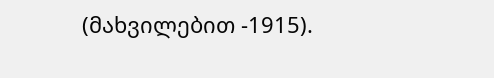(მახვილებით -1915).